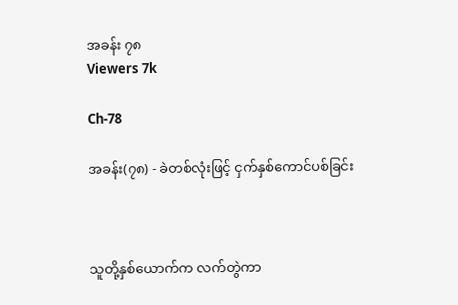အခန်း ၇၈
Viewers 7k

Ch-78

အခန်း(၇၈) - ခဲတစ်လုံးဖြင့် ငှက်နှစ်ကောင်ပစ်ခြင်း



သူတို့နှစ်ယောက်က လက်တွဲကာ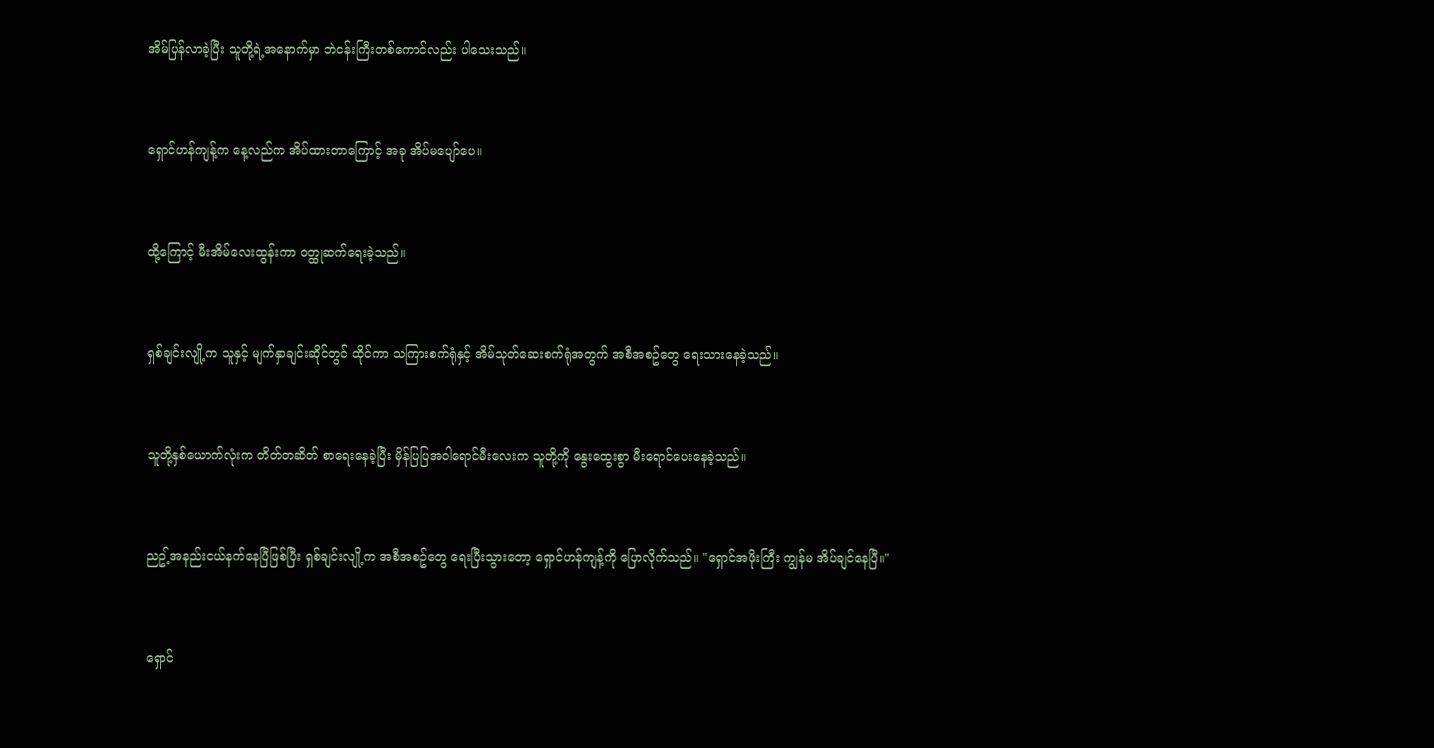အိမ်ပြန်လာခဲ့ပြီး သူတို့ရဲ့အနောက်မှာ ဘဲငန်းကြီးတစ်ကောင်လည်း ပါသေးသည်။



ရှောင်ဟန်ကျန့်က နေ့လည်က အိပ်ထားတာကြောင့် အခု အိပ်မပျော်ပေ။



ထို့ကြောင့် မီးအိမ်လေးထွန်းကာ ဝတ္ထုဆက်ရေးခဲ့သည်။



ရှစ်ချင်းလျို့က သူနှင့် မျက်နှာချင်းဆိုင်တွင် ထိုင်ကာ သကြားစက်ရုံနှင့် အိမ်သုတ်ဆေးစက်ရုံအတွက် အစီအစဥ်တွေ ရေးသားနေခဲ့သည်။



သူတို့နှစ်ယောက်လုံးက တိတ်တဆိတ် စာရေးနေခဲ့ပြီး မှိန်ပြပြအဝါရောင်မီးလေးက သူတို့ကို နွေးထွေးစွာ မီးရောင်ပေးနေခဲ့သည်။



ညဥ့်အနည်းငယ်နက်နေပြီဖြစ်ပြီး ရှစ်ချင်းလျို့က အစီအစဥ်တွေ ရေးပြီးသွားတော့ ရှောင်ဟန်ကျန့်ကို ပြောလိုက်သည်။ "ရှောင်အဖိုးကြီး ကျွန်မ အိပ်ချင်နေပြီ။"



ရှောင်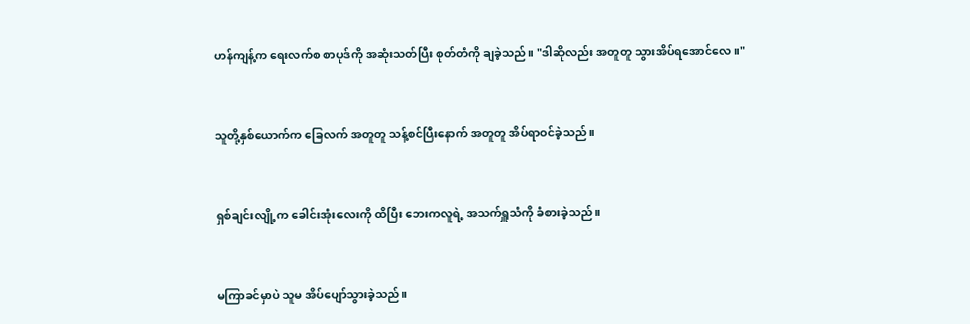ဟန်ကျန့်က ရေးလက်စ စာပုဒ်ကို အဆုံးသတ်ပြီး စုတ်တံကို ချခဲ့သည်။ "ဒါဆိုလည်း အတူတူ သွားအိပ်ရအောင်လေ။"



သူတို့နှစ်ယောက်က ခြေလက် အတူတူ သန့်စင်ပြီးနောက် အတူတူ အိပ်ရာဝင်ခဲ့သည်။



ရှစ်ချင်းလျို့က ခေါင်းအုံးလေးကို ထိပြီး ဘေးကလူရဲ့ အသက်ရှူသံကို ခံစားခဲ့သည်။



မကြာခင်မှာပဲ သူမ အိပ်ပျော်သွားခဲ့သည်။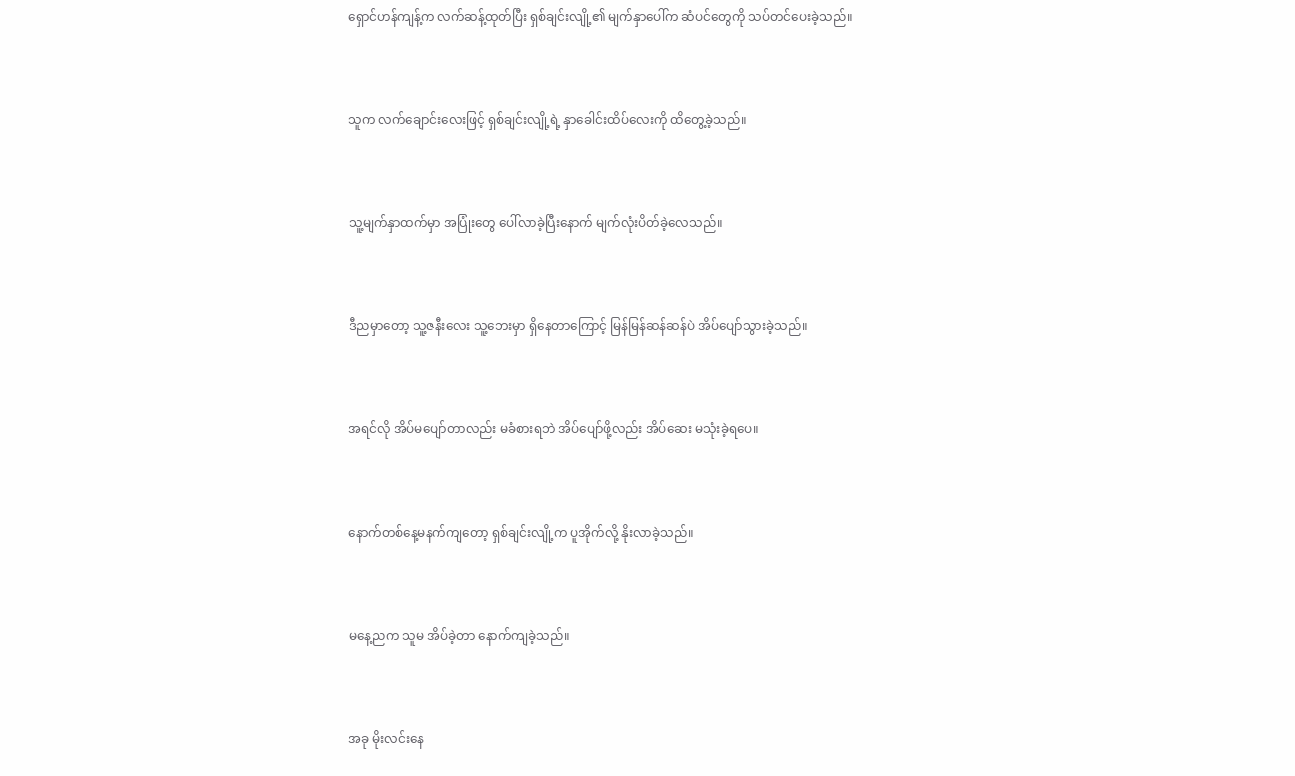ရှောင်ဟန်ကျန့်က လက်ဆန့်ထုတ်ပြီး ရှစ်ချင်းလျို့၏ မျက်နှာပေါ်က ဆံပင်တွေကို သပ်တင်ပေးခဲ့သည်။



သူက လက်ချောင်းလေးဖြင့် ရှစ်ချင်းလျို့ရဲ့ နှာခေါင်းထိပ်လေးကို ထိတွေ့ခဲ့သည်။



သူ့မျက်နှာထက်မှာ အပြုံးတွေ ပေါ်လာခဲ့ပြီးနောက် မျက်လုံးပိတ်ခဲ့လေသည်။



ဒီညမှာတော့ သူ့ဇနီးလေး သူ့ဘေးမှာ ရှိနေတာကြောင့် မြန်မြန်ဆန်ဆန်ပဲ အိပ်ပျော်သွားခဲ့သည်။



အရင်လို အိပ်မပျော်တာလည်း မခံစားရဘဲ အိပ်ပျော်ဖို့လည်း အိပ်ဆေး မသုံးခဲ့ရပေ။



နောက်တစ်နေ့မနက်ကျတော့ ရှစ်ချင်းလျို့က ပူအိုက်လို့ နိုးလာခဲ့သည်။



မနေ့ညက သူမ အိပ်ခဲ့တာ နောက်ကျခဲ့သည်။



အခု မိုးလင်းနေ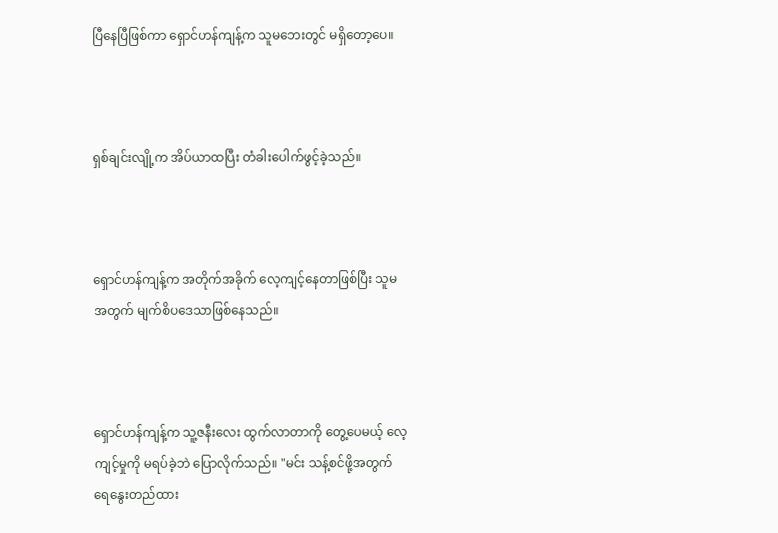ပြီနေပြီဖြစ်ကာ ရှောင်ဟန်ကျန့်က သူမဘေးတွင် မရှိတော့ပေ။



ရှစ်ချင်းလျို့က အိပ်ယာထပြီး တံခါးပေါက်ဖွင့်ခဲ့သည်။



ရှောင်ဟန်ကျန့်က အတိုက်အခိုက် လေ့ကျင့်နေတာဖြစ်ပြီး သူမအတွက် မျက်စိပဒေသာဖြစ်နေသည်။



ရှောင်ဟန်ကျန့်က သူ့ဇနီးလေး ထွက်လာတာကို တွေ့ပေမယ့် လေ့ကျင့်မှုကို မရပ်ခဲ့ဘဲ ပြောလိုက်သည်။ "မင်း သန့်စင်ဖို့အတွက် ရေနွေးတည်ထား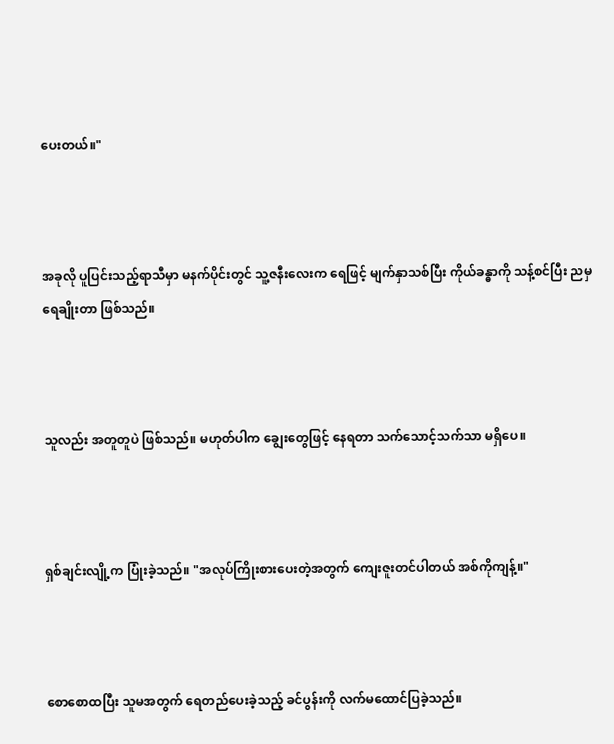ပေးတယ်။"



အခုလို ပူပြင်းသည့်ရာသီမှာ မနက်ပိုင်းတွင် သူ့ဇနီးလေးက ရေဖြင့် မျက်နှာသစ်ပြီး ကိုယ်ခန္ဓာကို သန့်စင်ပြီး ညမှ ရေချိုးတာ ဖြစ်သည်။



သူလည်း အတူတူပဲ ဖြစ်သည်။ မဟုတ်ပါက ချွေးတွေဖြင့် နေရတာ သက်သောင့်သက်သာ မရှိပေ။



ရှစ်ချင်းလျို့က ပြုံးခဲ့သည်။ "အလုပ်ကြိုးစားပေးတဲ့အတွက် ကျေးဇူးတင်ပါတယ် အစ်ကိုကျန့်။"



စောစောထပြီး သူမအတွက် ရေတည်ပေးခဲ့သည့် ခင်ပွန်းကို လက်မထောင်ပြခဲ့သည်။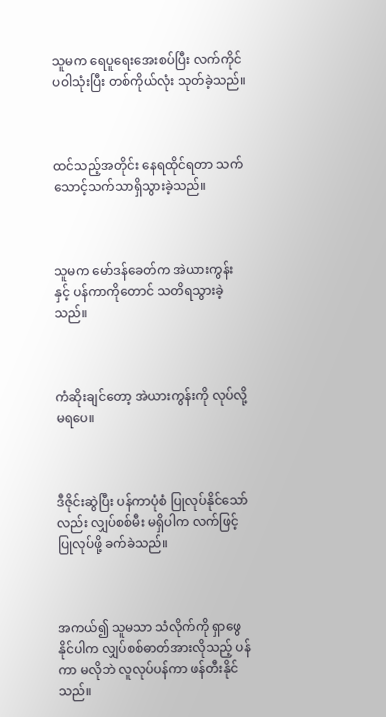သူမက ရေပူရေးအေးစပ်ပြီး လက်ကိုင်ပဝါသုံးပြီး တစ်ကိုယ်လုံး သုတ်ခဲ့သည်။



ထင်သည့်အတိုင်း နေရထိုင်ရတာ သက်သောင့်သက်သာရှိသွားခဲ့သည်။



သူမက မော်ဒန်ခေတ်က အဲယားကွန်းနှင့် ပန်ကာကိုတောင် သတိရသွားခဲ့သည်။



ကံဆိုးချင်တော့ အဲယားကွန်းကို လုပ်လို့ မရပေ။



ဒီဇိုင်းဆွဲပြီး ပန်ကာပုံစံ ပြုလုပ်နိုင်သော်လည်း လျှပ်စစ်မီး မရှိပါက လက်ဖြင့် ပြုလုပ်ဖို့ ခက်ခဲသည်။



အကယ်၍ သူမသာ သံလိုက်ကို ရှာဖွေနိုင်ပါက လျှပ်စစ်ဓာတ်အားလိုသည့် ပန်ကာ မလိုဘဲ လူလုပ်ပန်ကာ ဖန်တီးနိုင်သည်။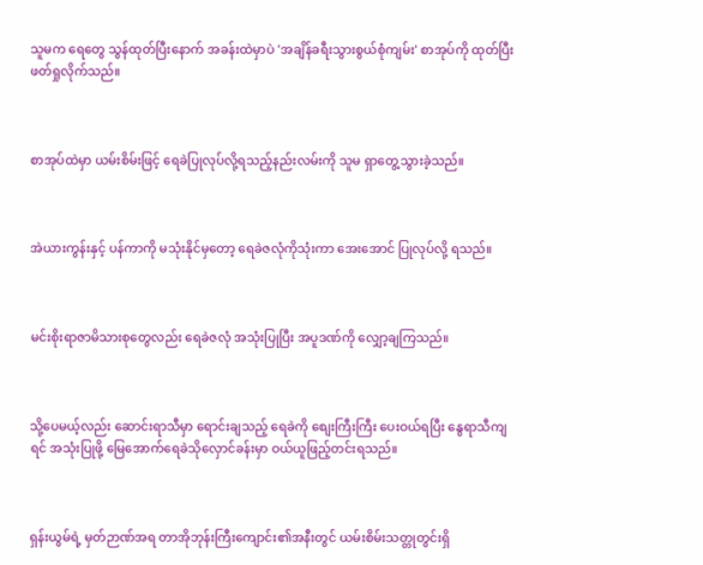သူမက ရေတွေ သွန်ထုတ်ပြီးနောက် အခန်းထဲမှာပဲ 'အချိန်ခရီးသွားစွယ်စုံကျမ်း' စာအုပ်ကို ထုတ်ပြီး ဖတ်ရှုလိုက်သည်။



စာအုပ်ထဲမှာ ယမ်းစိမ်းဖြင့် ရေခဲပြုလုပ်လို့ရသည့်နည်းလမ်းကို သူမ ရှာတွေ့သွားခဲ့သည်။



အဲယားကွန်းနှင့် ပန်ကာကို မသုံးနိုင်မှတော့ ရေခဲဇလုံကိုသုံးကာ အေးအောင် ပြုလုပ်လို့ ရသည်။



မင်းစိုးရာဇာမိသားစုတွေလည်း ရေခဲဇလုံ အသုံးပြုပြီး အပူဒဏ်ကို လျှော့ချကြသည်။



သို့ပေမယ့်လည်း ဆောင်းရာသီမှာ ရောင်းချသည့် ရေခဲကို စျေးကြီးကြီး ပေးဝယ်ရပြီး နွေရာသီကျရင် အသုံးပြုဖို့ မြေအောက်ရေခဲသိုလှောင်ခန်းမှာ ဝယ်ယူဖြည့်တင်းရသည်။



ရှန်းယွမ်ရဲ့ မှတ်ဉာဏ်အရ တာအိုဘုန်းကြီးကျောင်း၏အနီးတွင် ယမ်းစိမ်းသတ္တုတွင်းရှိ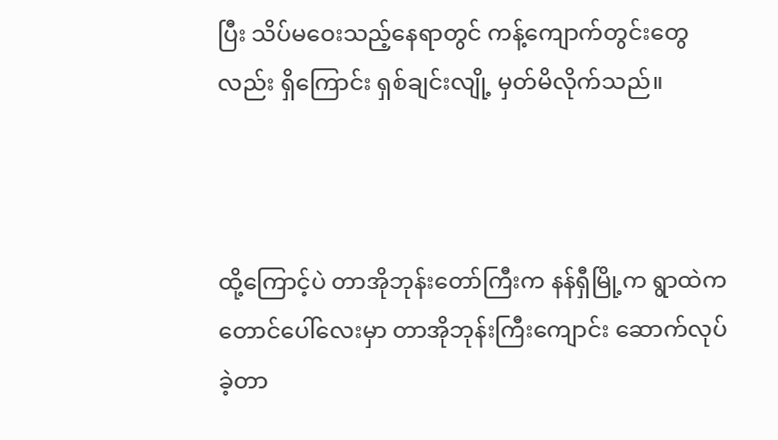ပြီး သိပ်မဝေးသည့်နေရာတွင် ကန့်ကျောက်တွင်းတွေလည်း ရှိကြောင်း ရှစ်ချင်းလျို့ မှတ်မိလိုက်သည်။



ထို့ကြောင့်ပဲ တာအိုဘုန်းတော်ကြီးက နန်ရှီမြို့က ရွာထဲက တောင်ပေါ်လေးမှာ တာအိုဘုန်းကြီးကျောင်း ဆောက်လုပ်ခဲ့တာ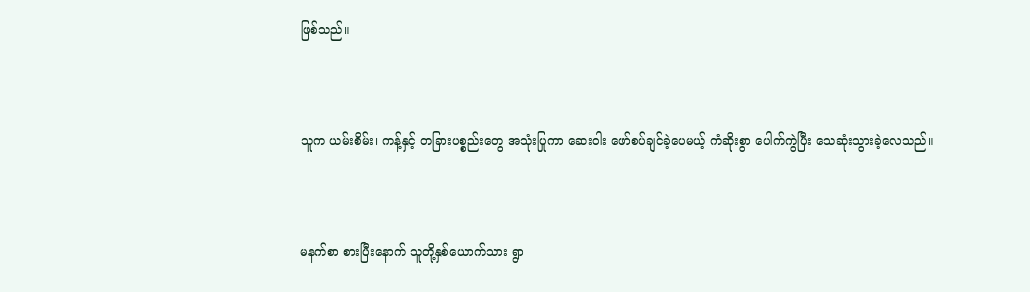ဖြစ်သည်။



သူက ယမ်းစိမ်း၊ ကန့်နှင့် တခြားပစ္စည်းတွေ အသုံးပြုကာ ဆေးဝါး ဖော်စပ်ချင်ခဲ့ပေမယ့် ကံဆိုးစွာ ပေါက်ကွဲပြီး သေဆုံးသွားခဲ့လေသည်။



မနက်စာ စားပြီးနောက် သူတို့နှစ်ယောက်သား ရွာ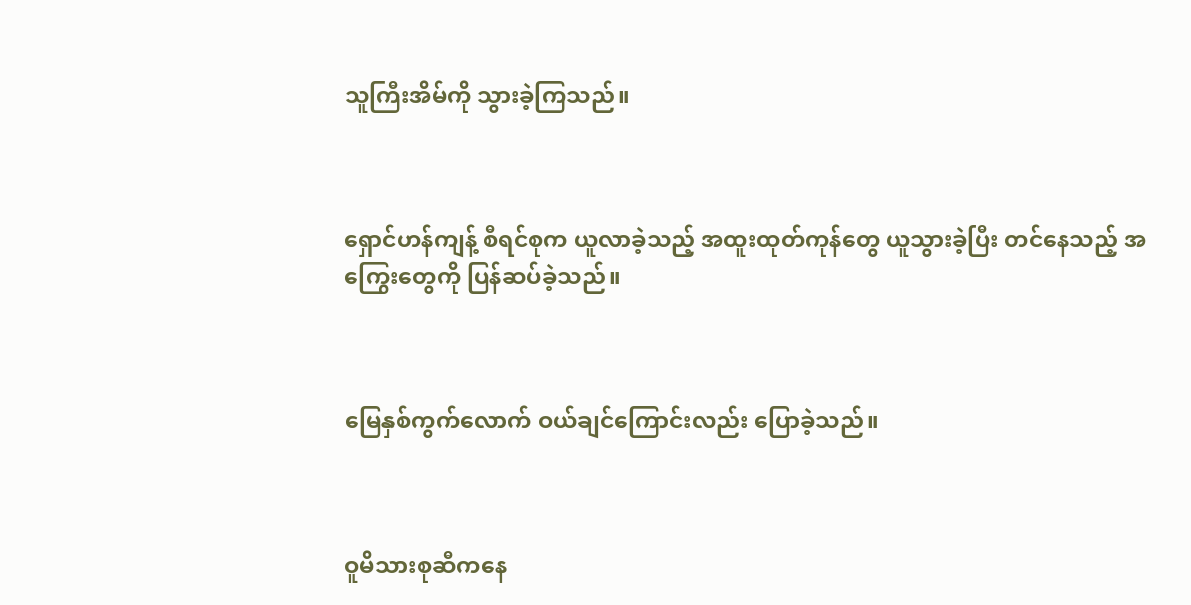သူကြီးအိမ်ကို သွားခဲ့ကြသည်။



ရှောင်ဟန်ကျန့် စီရင်စုက ယူလာခဲ့သည့် အထူးထုတ်ကုန်တွေ ယူသွားခဲ့ပြီး တင်နေသည့် အကြွေးတွေကို ပြန်ဆပ်ခဲ့သည်။



မြေနှစ်ကွက်လောက် ဝယ်ချင်ကြောင်းလည်း ပြောခဲ့သည်။



ဝူမိသားစုဆီကနေ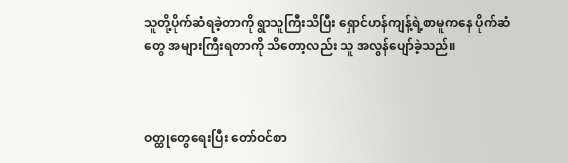သူတို့ပိုက်ဆံရခဲ့တာကို ရွာသူကြီးသိပြီး ရှောင်ဟန်ကျန့်ရဲ့စာမူကနေ ပိုက်ဆံတွေ အများကြီးရတာကို သိတော့လည်း သူ အလွန်ပျော်ခဲ့သည်။



ဝတ္ထုတွေရေးပြီး တော်ဝင်စာ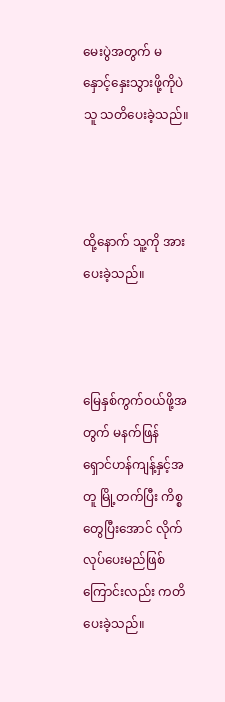မေးပွဲအတွက် မနှောင့်နှေးသွားဖို့ကိုပဲ သူ သတိပေးခဲ့သည်။



ထို့နောက် သူ့ကို အားပေးခဲ့သည်။



မြေနှစ်ကွက်ဝယ်ဖို့အတွက် မနက်ဖြန် ရှောင်ဟန်ကျန့်နှင့်အတူ မြို့တက်ပြီး ကိစ္စတွေပြီးအောင် လိုက်လုပ်ပေးမည်ဖြစ်ကြောင်းလည်း ကတိပေးခဲ့သည်။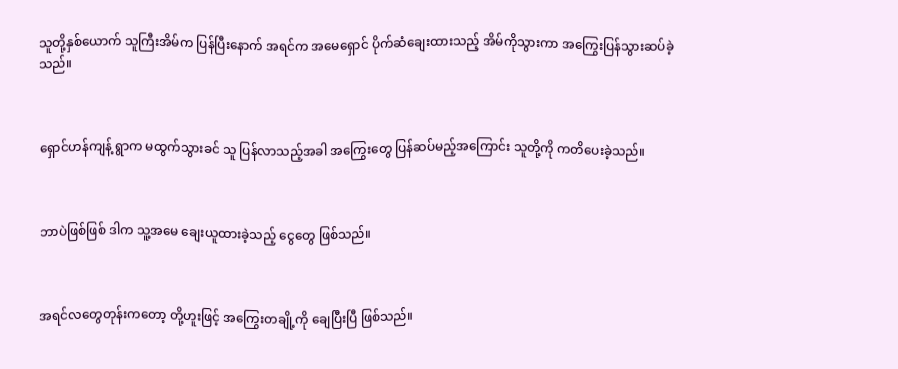သူတို့နှစ်ယောက် သူကြီးအိမ်က ပြန်ပြီးနောက် အရင်က အမေရှောင် ပိုက်ဆံချေးထားသည့် အိမ်ကိုသွားကာ အကြွေးပြန်သွားဆပ်ခဲ့သည်။



ရှောင်ဟန်ကျန့် ရွာက မထွက်သွားခင် သူ ပြန်လာသည့်အခါ အကြွေးတွေ ပြန်ဆပ်မည့်အကြောင်း သူတို့ကို ကတိပေးခဲ့သည်။



ဘာပဲဖြစ်ဖြစ် ဒါက သူ့အမေ ချေးယူထားခဲ့သည့် ငွေတွေ ဖြစ်သည်။



အရင်လတွေတုန်းကတော့ တို့ဟူးဖြင့် အကြွေးတချို့ကို ချေပြီးပြီ ဖြစ်သည်။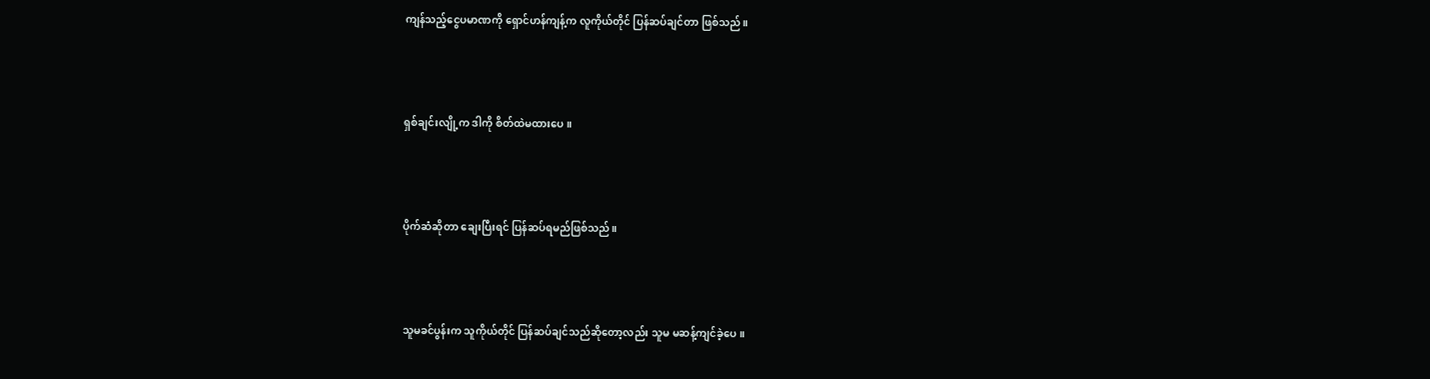ကျန်သည့်ငွေပမာဏကို ရှောင်ဟန်ကျန့်က လူကိုယ်တိုင် ပြန်ဆပ်ချင်တာ ဖြစ်သည်။



ရှစ်ချင်းလျို့က ဒါကို စိတ်ထဲမထားပေ။



ပိုက်ဆံဆိုတာ ချေးပြီးရင် ပြန်ဆပ်ရမည်ဖြစ်သည်။



သူမခင်ပွန်းက သူကိုယ်တိုင် ပြန်ဆပ်ချင်သည်ဆိုတော့လည်း သူမ မဆန့်ကျင်ခဲ့ပေ။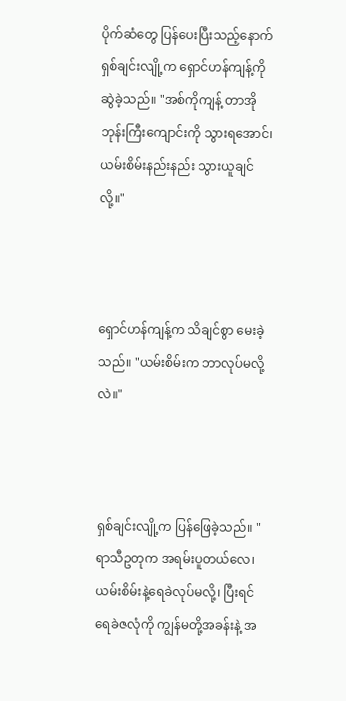ပိုက်ဆံတွေ ပြန်ပေးပြီးသည့်နောက် ရှစ်ချင်းလျို့က ရှောင်ဟန်ကျန့်ကို ဆွဲခဲ့သည်။ "အစ်ကိုကျန့် တာအိုဘုန်းကြီးကျောင်းကို သွားရအောင်၊ ယမ်းစိမ်းနည်းနည်း သွားယူချင်လို့။"



ရှောင်ဟန်ကျန့်က သိချင်စွာ မေးခဲ့သည်။ "ယမ်းစိမ်းက ဘာလုပ်မလို့လဲ။"



ရှစ်ချင်းလျို့က ပြန်ဖြေခဲ့သည်။ "ရာသီဥတုက အရမ်းပူတယ်လေ၊ ယမ်းစိမ်းနဲ့ရေခဲလုပ်မလို့၊ ပြီးရင် ရေခဲဇလုံကို ကျွန်မတို့အခန်းနဲ့ အ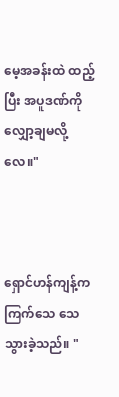မေ့အခန်းထဲ ထည့်ပြီး အပူဒဏ်ကို လျှော့ချမလို့လေ။"



ရှောင်ဟန်ကျန့်က ကြက်သေ သေသွားခဲ့သည်။ "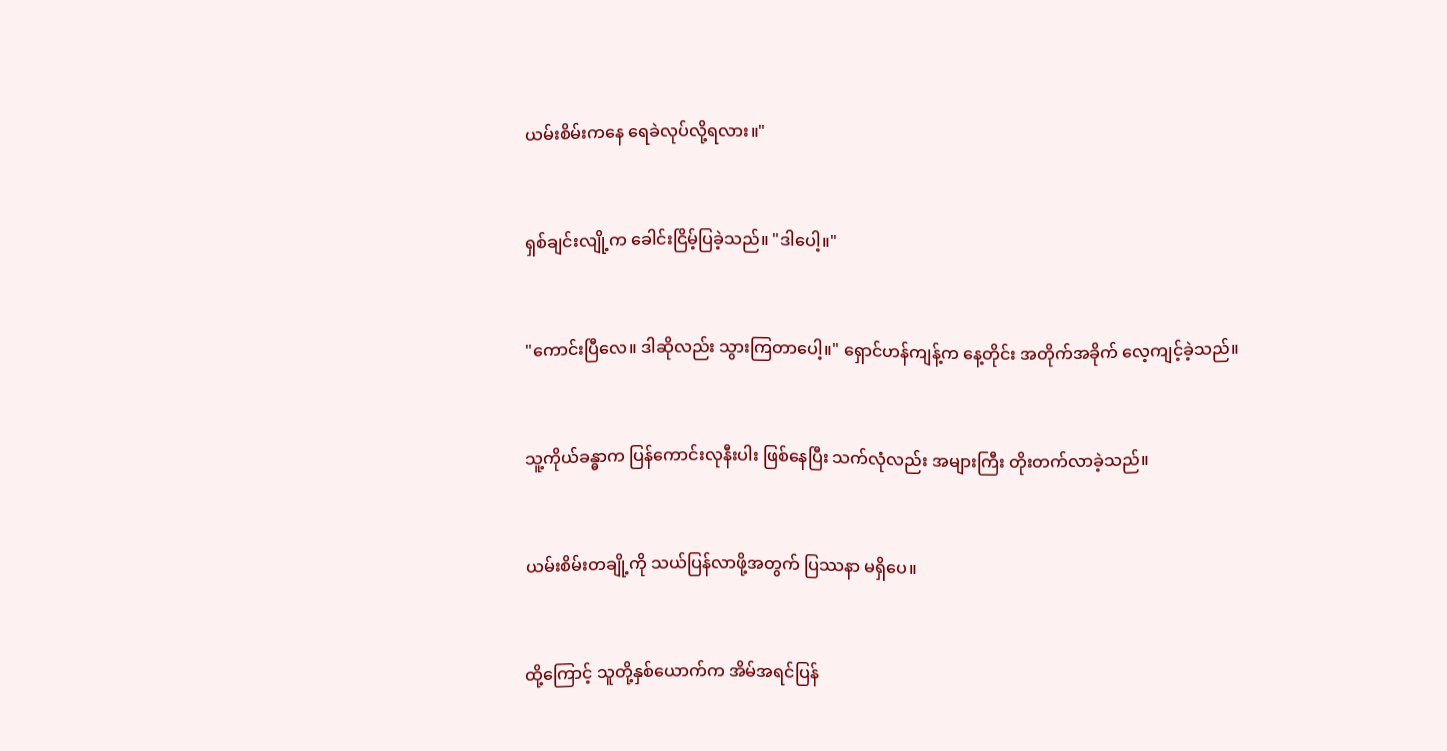ယမ်းစိမ်းကနေ ရေခဲလုပ်လို့ရလား။"



ရှစ်ချင်းလျို့က ခေါင်းငြိမ့်ပြခဲ့သည်။ "ဒါပေါ့။"



"ကောင်းပြီလေ။ ဒါဆိုလည်း သွားကြတာပေါ့။" ရှောင်ဟန်ကျန့်က နေ့တိုင်း အတိုက်အခိုက် လေ့ကျင့်ခဲ့သည်။



သူ့ကိုယ်ခန္ဓာက ပြန်ကောင်းလုနီးပါး ဖြစ်နေပြီး သက်လုံလည်း အများကြီး တိုးတက်လာခဲ့သည်။



ယမ်းစိမ်းတချို့ကို သယ်ပြန်လာဖို့အတွက် ပြဿနာ မရှိပေ။



ထို့ကြောင့် သူတို့နှစ်ယောက်က အိမ်အရင်ပြန်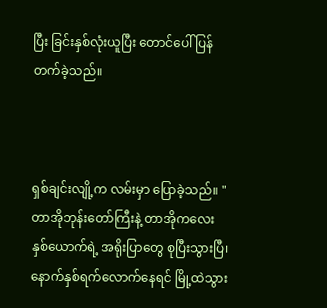ပြီး ခြင်းနှစ်လုံးယူပြီး တောင်ပေါ်ပြန်တက်ခဲ့သည်။



ရှစ်ချင်းလျို့က လမ်းမှာ ပြောခဲ့သည်။ "တာအိုဘုန်းတော်ကြီးနဲ့ တာအိုကလေးနှစ်ယောက်ရဲ့ အရိုးပြာတွေ စုပြီးသွားပြီ၊ နောက်နှစ်ရက်လောက်နေရင် မြို့ထဲသွား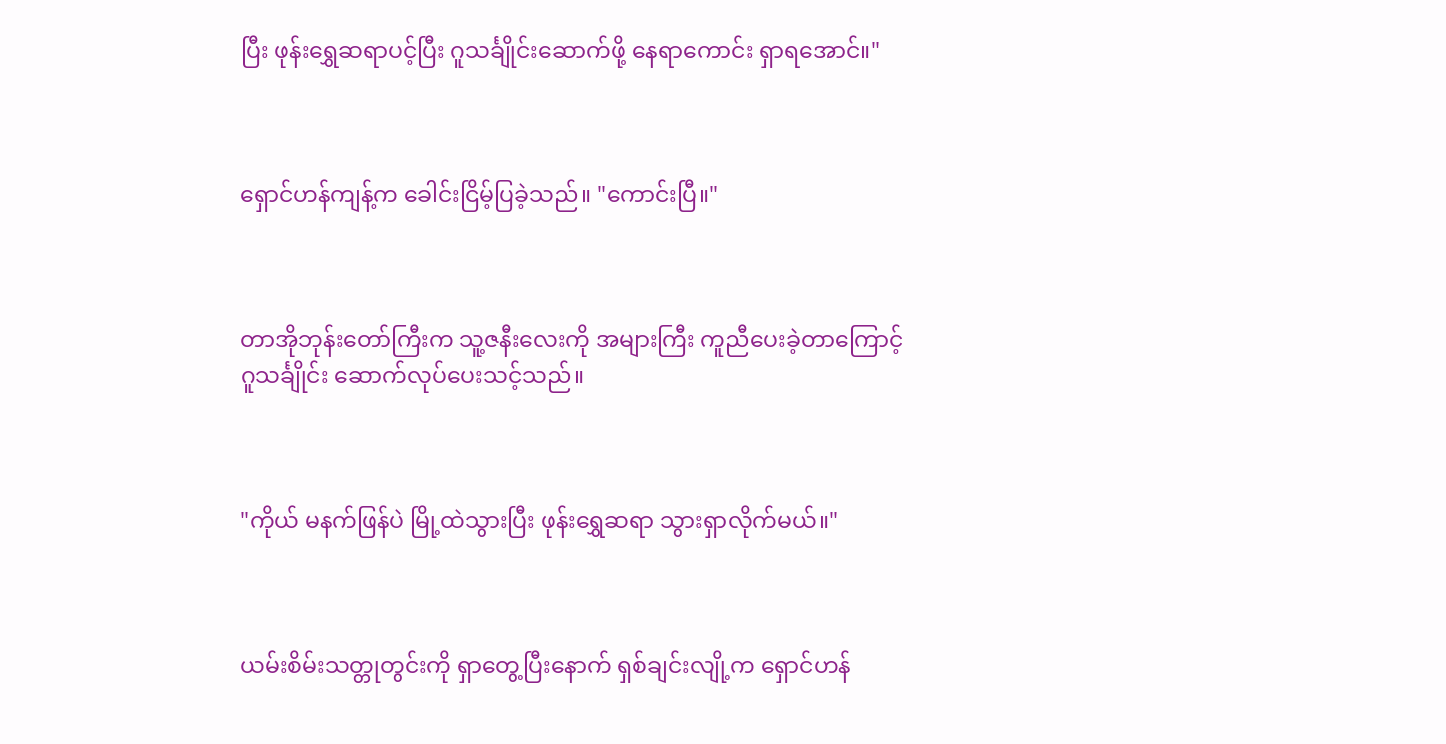ပြီး ဖုန်းရွှေဆရာပင့်ပြီး ဂူသင်္ချိုင်းဆောက်ဖို့ နေရာကောင်း ရှာရအောင်။"



ရှောင်ဟန်ကျန့်က ခေါင်းငြိမ့်ပြခဲ့သည်။ "ကောင်းပြီ။"



တာအိုဘုန်းတော်ကြီးက သူ့ဇနီးလေးကို အများကြီး ကူညီပေးခဲ့တာကြောင့် ဂူသင်္ချိုင်း ဆောက်လုပ်ပေးသင့်သည်။



"ကိုယ် မနက်ဖြန်ပဲ မြို့ထဲသွားပြီး ဖုန်းရွှေဆရာ သွားရှာလိုက်မယ်။"



ယမ်းစိမ်းသတ္တုတွင်းကို ရှာတွေ့ပြီးနောက် ရှစ်ချင်းလျို့က ရှောင်ဟန်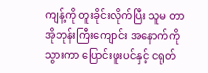ကျန့်ကို တူးခိုင်းလိုက်ပြီး သူမ တာအိုဘုန်းကြီးကျောင်း အနောက်ကိုသွားကာ ပြောင်းဖူးပင်နှင့် ငရုတ်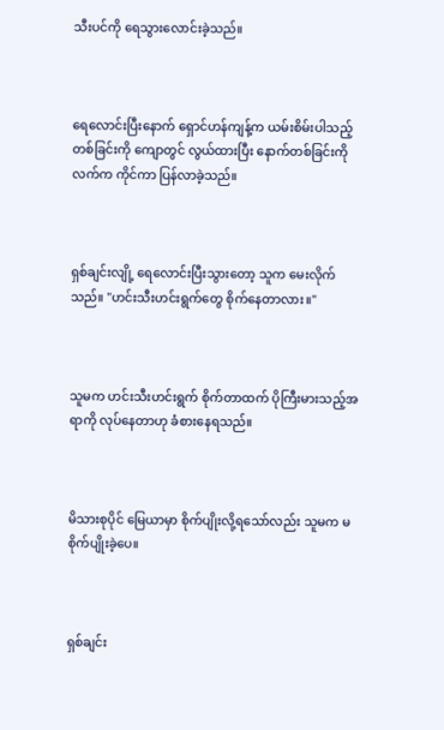သီးပင်ကို ရေသွားလောင်းခဲ့သည်။



ရေလောင်းပြီးနောက် ရှောင်ဟန်ကျန့်က ယမ်းစိမ်းပါသည့် တစ်ခြင်းကို ကျောတွင် လွယ်ထားပြီး နောက်တစ်ခြင်းကို လက်က ကိုင်ကာ ပြန်လာခဲ့သည်။



ရှစ်ချင်းလျို့ ရေလောင်းပြီးသွားတော့ သူက မေးလိုက်သည်။ "ဟင်းသီးဟင်းရွက်တွေ စိုက်နေတာလား။"



သူမက ဟင်းသီးဟင်းရွက် စိုက်တာထက် ပိုကြီးမားသည့်အရာကို လုပ်နေတာဟု ခံစားနေရသည်။



မိသားစုပိုင် မြေယာမှာ စိုက်ပျိုးလို့ရသော်လည်း သူမက မစိုက်ပျိုးခဲ့ပေ။



ရှစ်ချင်း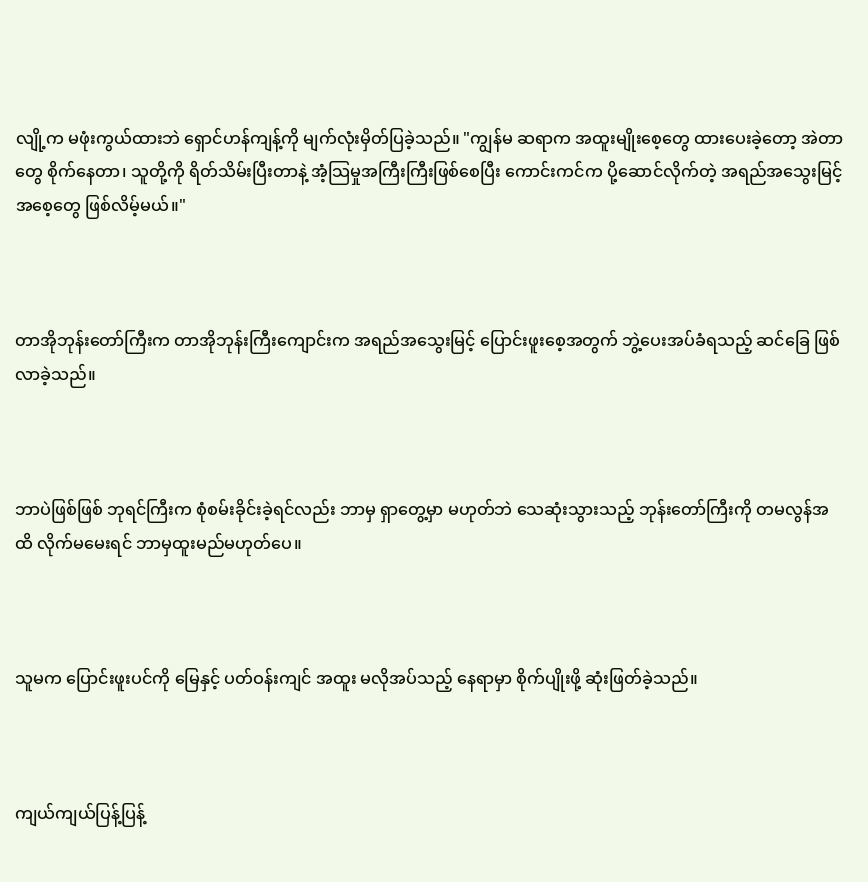လျို့က မဖုံးကွယ်ထားဘဲ ရှောင်ဟန်ကျန့်ကို မျက်လုံးမှိတ်ပြခဲ့သည်။ "ကျွန်မ ဆရာက အထူးမျိုးစေ့တွေ ထားပေးခဲ့တော့ အဲတာတွေ စိုက်နေတာ၊ သူတို့ကို ရိတ်သိမ်းပြီးတာနဲ့ အံ့သြမှုအကြီးကြီးဖြစ်စေပြီး ကောင်းကင်က ပို့ဆောင်လိုက်တဲ့ အရည်အသွေးမြင့် အစေ့တွေ ဖြစ်လိမ့်မယ်။"



တာအိုဘုန်းတော်ကြီးက တာအိုဘုန်းကြီးကျောင်းက အရည်အသွေးမြင့် ပြောင်းဖူးစေ့အတွက် ဘွဲ့ပေးအပ်ခံရသည့် ဆင်ခြေ ဖြစ်လာခဲ့သည်။



ဘာပဲဖြစ်ဖြစ် ဘုရင်ကြီးက စုံစမ်းခိုင်းခဲ့ရင်လည်း ဘာမှ ရှာတွေ့မှာ မဟုတ်ဘဲ သေဆုံးသွားသည့် ဘုန်းတော်ကြီးကို တမလွန်အထိ လိုက်မမေးရင် ဘာမှထူးမည်မဟုတ်ပေ။



သူမက ပြောင်းဖူးပင်ကို မြေနှင့် ပတ်ဝန်းကျင် အထူး မလိုအပ်သည့် နေရာမှာ စိုက်ပျိုးဖို့ ဆုံးဖြတ်ခဲ့သည်။



ကျယ်ကျယ်ပြန့်ပြန့်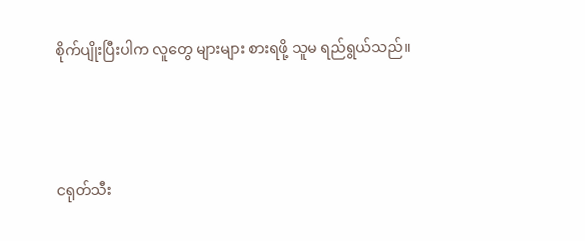စိုက်ပျိုးပြီးပါက လူတွေ များများ စားရဖို့ သူမ ရည်ရွယ်သည်။



ငရုတ်သီး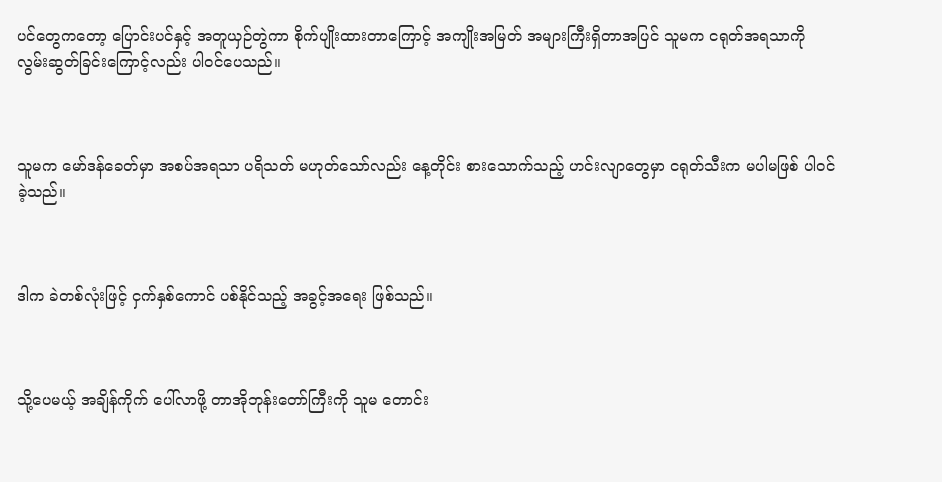ပင်တွေကတော့ ပြောင်းပင်နှင့် အတူယှဉ်တွဲကာ စိုက်ပျိုးထားတာကြောင့် အကျိုးအမြတ် အများကြီးရှိတာအပြင် သူမက ငရုတ်အရသာကို လွမ်းဆွတ်ခြင်းကြောင့်လည်း ပါဝင်ပေသည်။



သူမက မော်ဒန်ခေတ်မှာ အစပ်အရသာ ပရိသတ် မဟုတ်သော်လည်း နေ့တိုင်း စားသောက်သည့် ဟင်းလျာတွေမှာ ငရုတ်သီးက မပါမဖြစ် ပါဝင်ခဲ့သည်။



ဒါက ခဲတစ်လုံးဖြင့် ငှက်နှစ်ကောင် ပစ်နိုင်သည့် အခွင့်အရေး ဖြစ်သည်။



သို့ပေမယ့် အချိန်ကိုက် ပေါ်လာဖို့ တာအိုဘုန်းတော်ကြီးကို သူမ တောင်း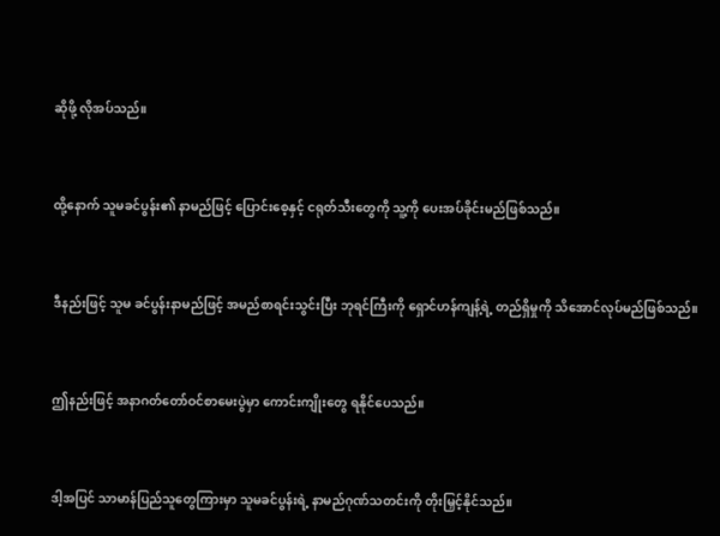ဆိုဖို့ လိုအပ်သည်။



ထို့နောက် သူမခင်ပွန်း၏ နာမည်ဖြင့် ပြောင်းစေ့နှင့် ငရုတ်သီးတွေကို သူ့ကို ပေးအပ်ခိုင်းမည်ဖြစ်သည်။



ဒီနည်းဖြင့် သူမ ခင်ပွန်းနာမည်ဖြင့် အမည်စာရင်းသွင်းပြီး ဘုရင်ကြီးကို ရှောင်ဟန်ကျန့်ရဲ့ တည်ရှိမှုကို သိအောင်လုပ်မည်ဖြစ်သည်။



ဤနည်းဖြင့် အနာဂတ်တော်ဝင်စာမေးပွဲမှာ ကောင်းကျိုးတွေ ရနိုင်ပေသည်။



ဒါ့အပြင် သာမာန်ပြည်သူတွေကြားမှာ သူမခင်ပွန်းရဲ့ နာမည်ဂုဏ်သတင်းကို တိုးမြှင့်နိုင်သည်။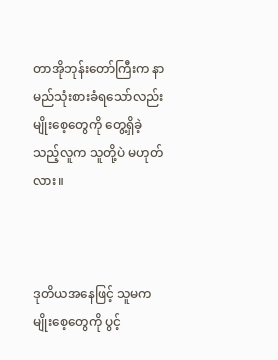တာအိုဘုန်းတော်ကြီးက နာမည်သုံးစားခံရသော်လည်း မျိုးစေ့တွေကို တွေ့ရှိခဲ့သည့်လူက သူတို့ပဲ မဟုတ်လား။



ဒုတိယအနေဖြင့် သူမက မျိုးစေ့တွေကို ပွင့်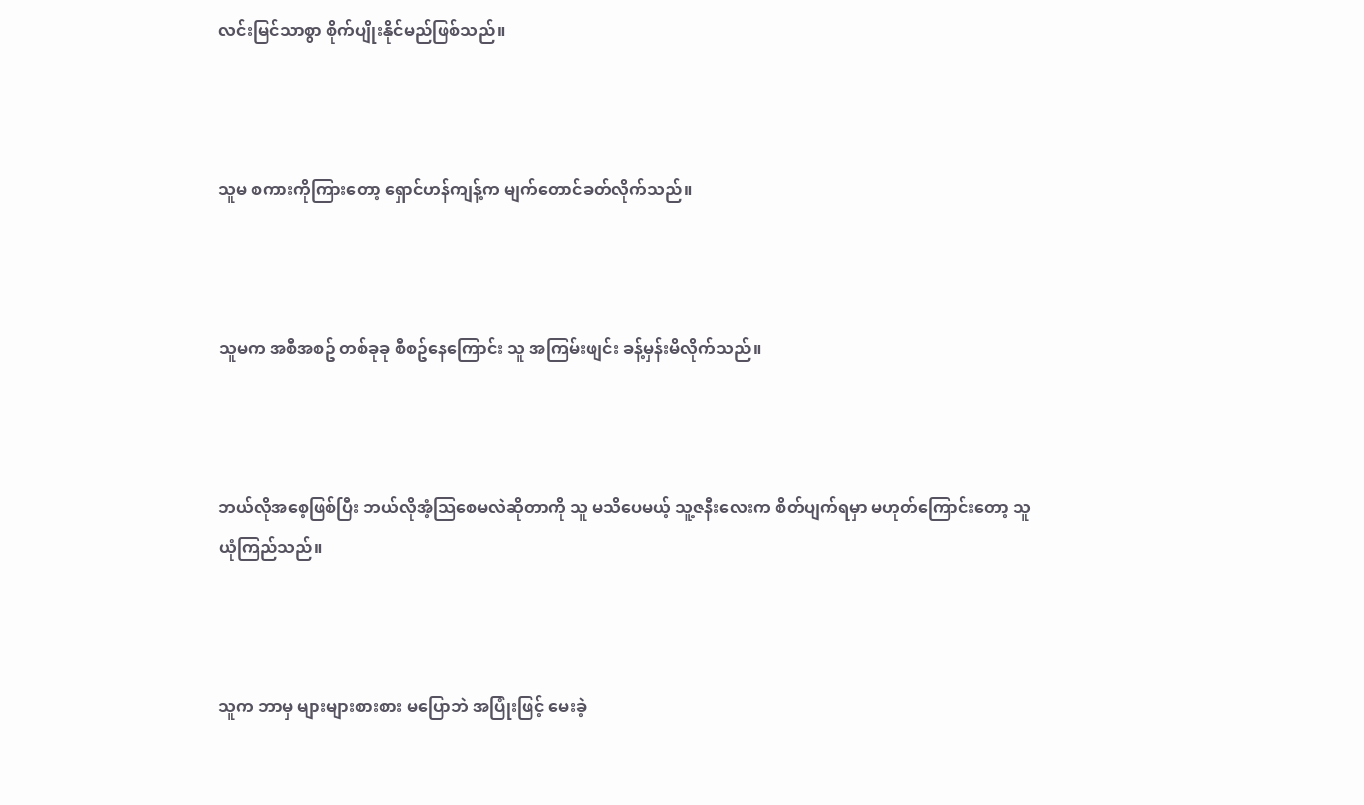လင်းမြင်သာစွာ စိုက်ပျိုးနိုင်မည်ဖြစ်သည်။



သူမ စကားကိုကြားတော့ ရှောင်ဟန်ကျန့်က မျက်တောင်ခတ်လိုက်သည်။



သူမက အစီအစဥ် တစ်ခုခု စီစဥ်နေကြောင်း သူ အကြမ်းဖျင်း ခန့်မှန်းမိလိုက်သည်။



ဘယ်လိုအစေ့ဖြစ်ပြီး ဘယ်လိုအံ့သြစေမလဲဆိုတာကို သူ မသိပေမယ့် သူ့ဇနီးလေးက စိတ်ပျက်ရမှာ မဟုတ်ကြောင်းတော့ သူ ယုံကြည်သည်။



သူက ဘာမှ များများစားစား မပြောဘဲ အပြုံးဖြင့် မေးခဲ့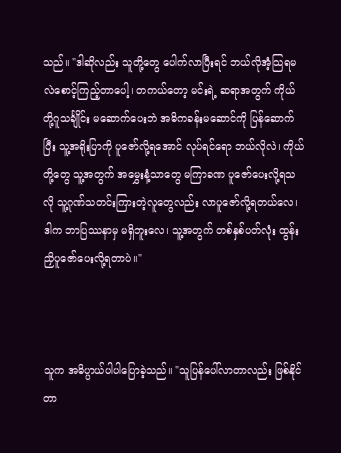သည်။ "ဒါဆိုလည်း သူတို့တွေ ပေါက်လာပြီးရင် ဘယ်လိုအံ့သြရမလဲစောင့်ကြည့်တာပေါ့၊ တကယ်တော့ မင်းရဲ့ ဆရာအတွက် ကိုယ်တို့ဂူသင်္ချိုင်း မဆောက်ပေးဘဲ အဓိကခန်းမဆောင်ကို ပြန်ဆောက်ပြီး သူ့အရိုးပြာကို ပူဇော်လို့ရအောင် လုပ်ရင်ရော ဘယ်လိုလဲ၊ ကိုယ်တို့တွေ သူ့အတွက် အမွှေးနံ့သာတွေ မကြာခဏ ပူဇော်ပေးလို့ရသလို သူ့ဂုဏ်သတင်းကြားတဲ့လူတွေလည်း လာပူဇော်လို့ရတယ်လေ၊ ဒါက ဘာပြဿနာမှ မရှိဘူးလေ၊ သူ့အတွက် တစ်နှစ်ပတ်လုံး ထွန်းညှိပူဇော်ပေးလို့ရတာပဲ။"



သူက အဓိပ္ပာယ်ပါပါပြောခဲ့သည်။ "သူပြန်ပေါ်လာတာလည်း ဖြစ်နိုင်တာ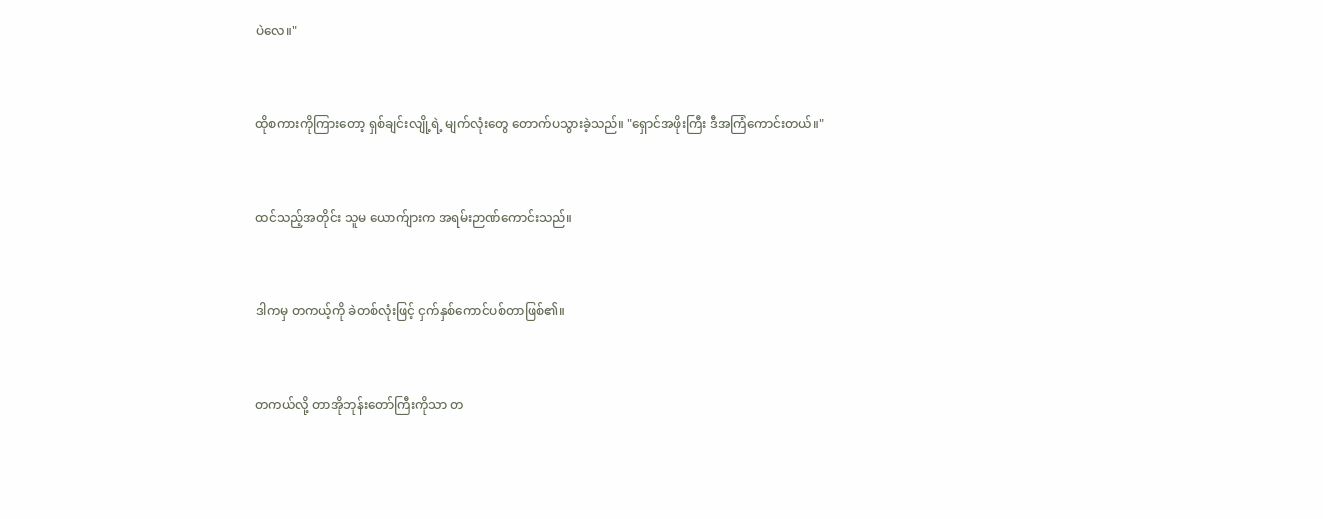ပဲလေ။"



ထိုစကားကိုကြားတော့ ရှစ်ချင်းလျို့ရဲ့ မျက်လုံးတွေ တောက်ပသွားခဲ့သည်။ "ရှောင်အဖိုးကြီး ဒီအကြံကောင်းတယ်။"



ထင်သည့်အတိုင်း သူမ ယောက်ျားက အရမ်းဉာဏ်ကောင်းသည်။



ဒါကမှ တကယ့်ကို ခဲတစ်လုံးဖြင့် ငှက်နှစ်ကောင်ပစ်တာဖြစ်၏။



တကယ်လို့ တာအိုဘုန်းတော်ကြီးကိုသာ တ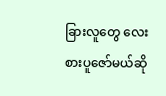ခြားလူတွေ လေးစားပူဇော်မယ်ဆို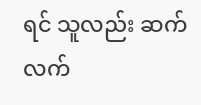ရင် သူလည်း ဆက်လက်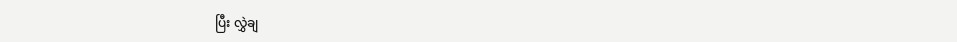ပြီး လွှဲချ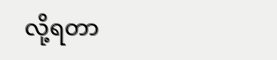လို့ရတာ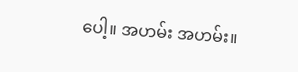ပေါ့။ အဟမ်း အဟမ်း။